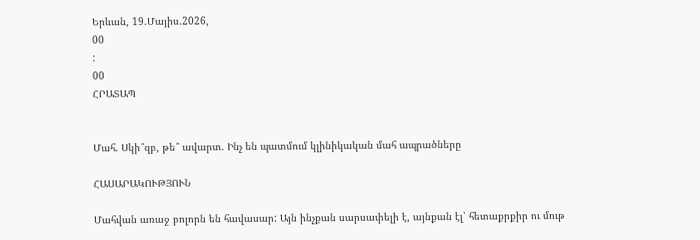Երևան, 19.Մայիս.2026,
00
:
00
ՀՐԱՏԱՊ


Մահ. Սկի՞զբ, թե՞ ավարտ. Ինչ են պատմում կլինիկական մահ ապրածները

ՀԱՍԱՐԱԿՈՒԹՅՈՒՆ

Մահվան առաջ բոլորն են հավասար: Այն ինչքան սարսափելի է, այնքան էլ՝ հետաքրքիր ու մութ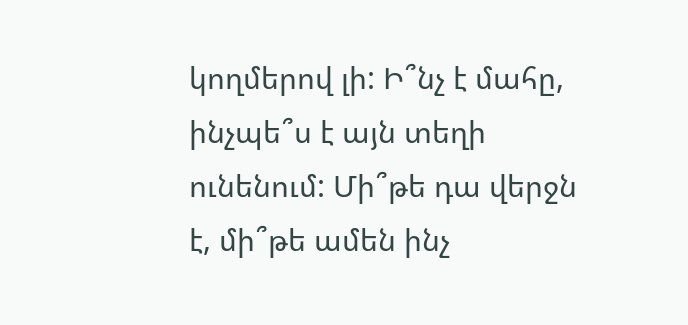կողմերով լի: Ի՞նչ է մահը, ինչպե՞ս է այն տեղի ունենում: Մի՞թե դա վերջն է, մի՞թե ամեն ինչ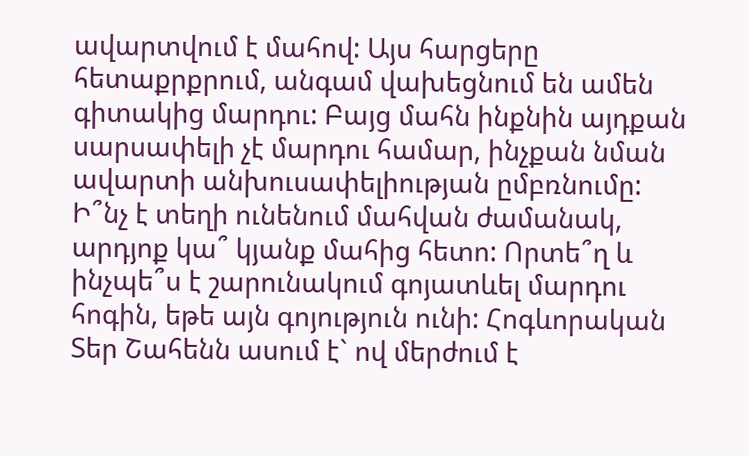ավարտվում է մահով: Այս հարցերը հետաքրքրում, անգամ վախեցնում են ամեն գիտակից մարդու: Բայց մահն ինքնին այդքան սարսափելի չէ մարդու համար, ինչքան նման ավարտի անխուսափելիության ըմբռնումը: Ի՞նչ է տեղի ունենում մահվան ժամանակ, արդյոք կա՞ կյանք մահից հետո: Որտե՞ղ և ինչպե՞ս է շարունակում գոյատևել մարդու հոգին, եթե այն գոյություն ունի: Հոգևորական Տեր Շահենն ասում է` ով մերժում է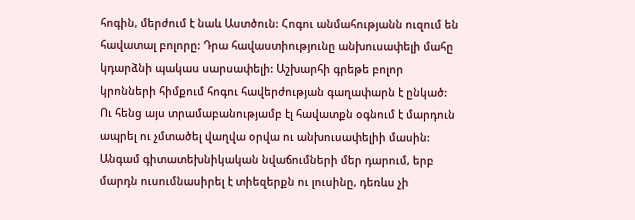հոգին, մերժում է նաև Աստծուն: Հոգու անմահությանն ուզում են հավատալ բոլորը: Դրա հավաստիությունը անխուսափելի մահը կդարձնի պակաս սարսափելի: Աշխարհի գրեթե բոլոր կրոնների հիմքում հոգու հավերժության գաղափարն է ընկած: Ու հենց այս տրամաբանությամբ էլ հավատքն օգնում է մարդուն ապրել ու չմտածել վաղվա օրվա ու անխուսափելիի մասին: Անգամ գիտատեխնիկական նվաճումների մեր դարում, երբ մարդն ուսումնասիրել է տիեզերքն ու լուսինը, դեռևս չի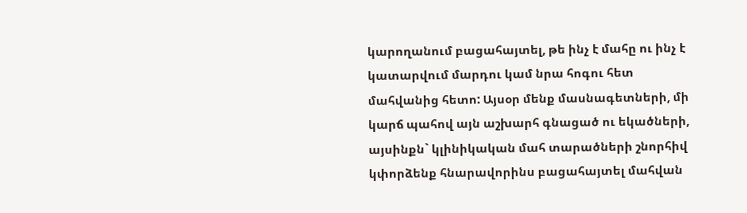կարողանում բացահայտել, թե ինչ է մահը ու ինչ է կատարվում մարդու կամ նրա հոգու հետ մահվանից հետո: Այսօր մենք մասնագետների, մի կարճ պահով այն աշխարհ գնացած ու եկածների, այսինքն` կլինիկական մահ տարածների շնորհիվ կփորձենք հնարավորինս բացահայտել մահվան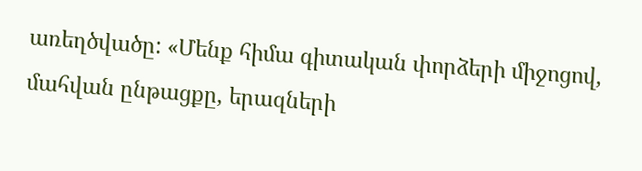առեղծվածը: «Մենք հիմա գիտական փորձերի միջոցով, մահվան ընթացքը, երազների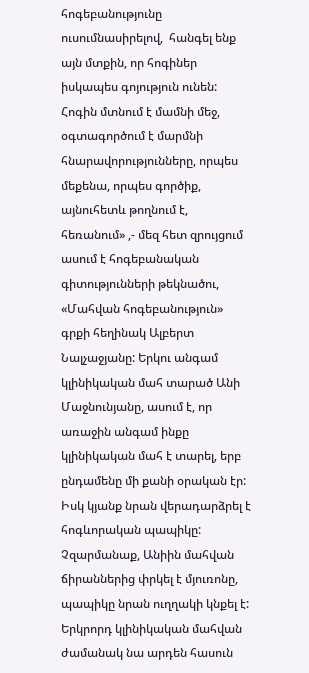հոգեբանությունը ուսումնասիրելով,  հանգել ենք այն մտքին, որ հոգիներ իսկապես գոյություն ունեն: Հոգին մտնում է մամնի մեջ, օգտագործում է մարմնի հնարավորությունները, որպես մեքենա, որպես գործիք, այնուհետև թողնում է, հեռանում» ,- մեզ հետ զրույցում ասում է հոգեբանական գիտությունների թեկնածու, «Մահվան հոգեբանություն» գրքի հեղինակ Ալբերտ Նալչաջյանը: Երկու անգամ կլինիկական մահ տարած Անի Մաջնունյանը, ասում է, որ առաջին անգամ ինքը կլինիկական մահ է տարել, երբ ընդամենը մի քանի օրական էր: Իսկ կյանք նրան վերադարձրել է հոգևորական պապիկը: Չզարմանաք, Անիին մահվան ճիրաններից փրկել է մյուռոնը, պապիկը նրան ուղղակի կնքել է: Երկրորդ կլինիկական մահվան  ժամանակ նա արդեն հասուն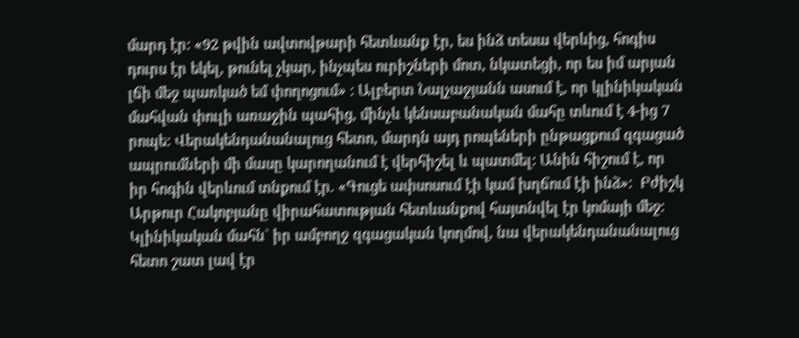մարդ էր: «92 թվին ավտովթարի հետևանք էր, ես ինձ տեսա վերևից, հոգիս դուրս էր եկել, թունել չկար, ինչպես ուրիշների մոտ, նկատեցի, որ ես իմ արյան լճի մեջ պառկած եմ փողոցում» : Ալբերտ Նալչաջյանն ասում է, որ կլինիկական մահվան փուլի առաջին պահից, մինչև կենսաբանական մահը տևում է 4-ից 7 րոպե: Վերակենդանանալուց հետո, մարդն այդ րոպեների ընթացքում զգացած ապրումների մի մասը կարողանում է վերհիշել և պատմել: Անին հիշում է, որ իր հոգին վերևում տնքում էր. «Գուցե ափսոսում էի կամ խղճում էի ինձ»:  Բժիշկ Արթուր Հակոբյանը վիրահատության հետևանքով հայտնվել էր կոմայի մեջ: Կլինիկական մահն` իր ամբողջ զգացական կողմով, նա վերակենդանանալուց հետո շատ լավ էր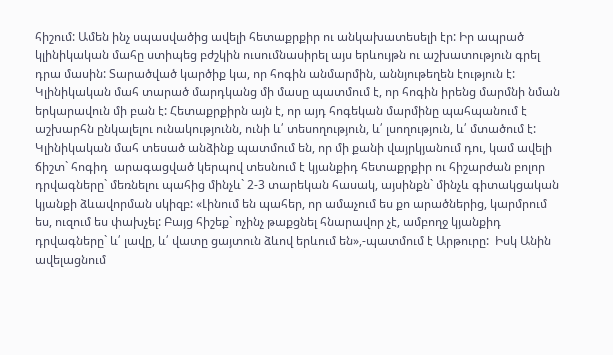հիշում: Ամեն ինչ սպասվածից ավելի հետաքրքիր ու անկախատեսելի էր: Իր ապրած կլինիկական մահը ստիպեց բժշկին ուսումնասիրել այս երևույթն ու աշխատություն գրել դրա մասին: Տարածված կարծիք կա, որ հոգին անմարմին, աննյութեղեն էություն է: Կլինիկական մահ տարած մարդկանց մի մասը պատմում է, որ հոգին իրենց մարմնի նման երկարավուն մի բան է: Հետաքրքիրն այն է, որ այդ հոգեկան մարմինը պահպանում է աշխարհն ընկալելու ունակությունն, ունի և՛ տեսողություն, և՛ լսողություն, և՛ մտածում է: Կլինիկական մահ տեսած անձինք պատմում են, որ մի քանի վայրկյանում դու, կամ ավելի ճիշտ` հոգիդ  արագացված կերպով տեսնում է կյանքիդ հետաքրքիր ու հիշարժան բոլոր դրվագները` մեռնելու պահից մինչև` 2-3 տարեկան հասակ, այսինքն` մինչև գիտակցական կյանքի ձևավորման սկիզբ: «Լինում են պահեր, որ ամաչում ես քո արածներից, կարմրում ես, ուզում ես փախչել: Բայց հիշեք` ոչինչ թաքցնել հնարավոր չէ, ամբողջ կյանքիդ դրվագները` և՛ լավը, և՛ վատը ցայտուն ձևով երևում են»,-պատմում է Արթուրը:  Իսկ Անին ավելացնում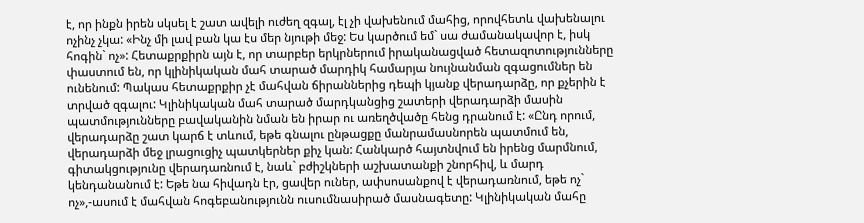է, որ ինքն իրեն սկսել է շատ ավելի ուժեղ զգալ, էլ չի վախենում մահից, որովհետև վախենալու ոչինչ չկա: «Ինչ մի լավ բան կա էս մեր նյութի մեջ: Ես կարծում եմ` սա ժամանակավոր է, իսկ հոգին` ոչ»: Հետաքրքիրն այն է, որ տարբեր երկրներում իրականացված հետազոտությունները փաստում են, որ կլինիկական մահ տարած մարդիկ համարյա նույնանման զգացումներ են ունենում: Պակաս հետաքրքիր չէ մահվան ճիրաններից դեպի կյանք վերադարձը, որ քչերին է տրված զգալու: Կլինիկական մահ տարած մարդկանցից շատերի վերադարձի մասին պատմությունները բավականին նման են իրար ու առեղծվածը հենց դրանում է: «Ընդ որում, վերադարձը շատ կարճ է տևում, եթե գնալու ընթացքը մանրամասնորեն պատմում են, վերադարձի մեջ լրացուցիչ պատկերներ քիչ կան: Հանկարծ հայտնվում են իրենց մարմնում, գիտակցությունը վերադառնում է, նաև` բժիշկների աշխատանքի շնորհիվ, և մարդ կենդանանում է: Եթե նա հիվադն էր, ցավեր ուներ, ափսոսանքով է վերադառնում, եթե ոչ` ոչ»,-ասում է մահվան հոգեբանությունն ուսումնասիրած մասնագետը: Կլինիկական մահը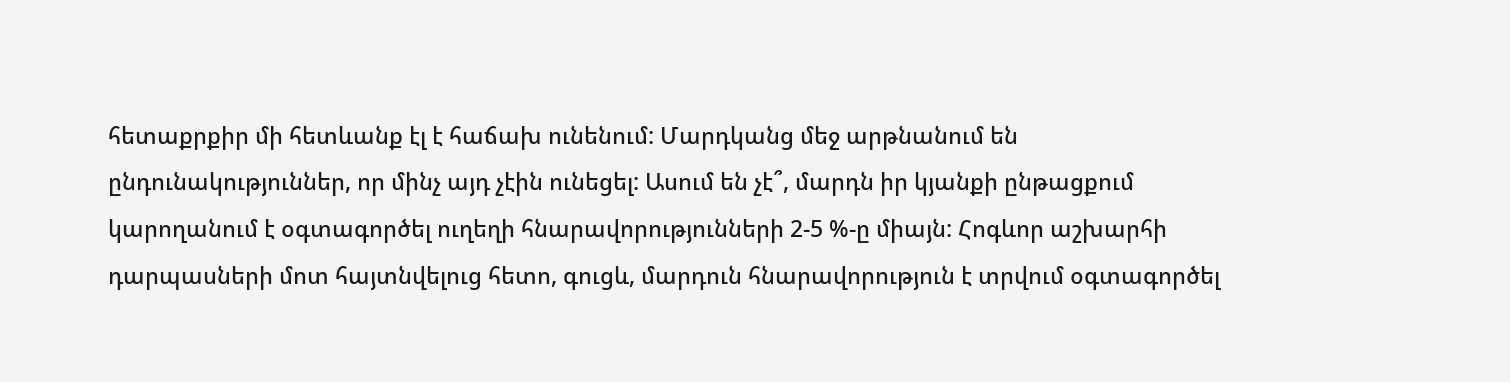հետաքրքիր մի հետևանք էլ է հաճախ ունենում: Մարդկանց մեջ արթնանում են ընդունակություններ, որ մինչ այդ չէին ունեցել: Ասում են չէ՞, մարդն իր կյանքի ընթացքում կարողանում է օգտագործել ուղեղի հնարավորությունների 2-5 %-ը միայն: Հոգևոր աշխարհի դարպասների մոտ հայտնվելուց հետո, գուցև, մարդուն հնարավորություն է տրվում օգտագործել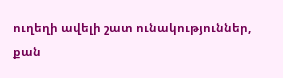ուղեղի ավելի շատ ունակություններ, քան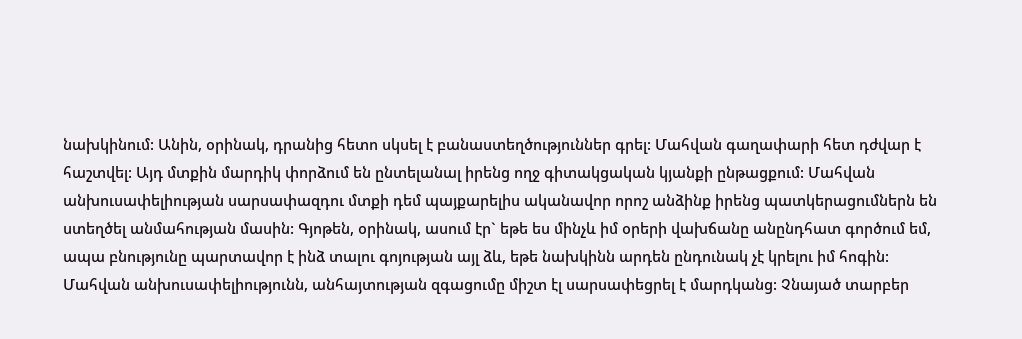նախկինում: Անին, օրինակ, դրանից հետո սկսել է բանաստեղծություններ գրել: Մահվան գաղափարի հետ դժվար է հաշտվել: Այդ մտքին մարդիկ փորձում են ընտելանալ իրենց ողջ գիտակցական կյանքի ընթացքում: Մահվան անխուսափելիության սարսափազդու մտքի դեմ պայքարելիս ականավոր որոշ անձինք իրենց պատկերացումներն են ստեղծել անմահության մասին: Գյոթեն, օրինակ, ասում էր` եթե ես մինչև իմ օրերի վախճանը անընդհատ գործում եմ, ապա բնությունը պարտավոր է ինձ տալու գոյության այլ ձև, եթե նախկինն արդեն ընդունակ չէ կրելու իմ հոգին: Մահվան անխուսափելիությունն, անհայտության զգացումը միշտ էլ սարսափեցրել է մարդկանց: Չնայած տարբեր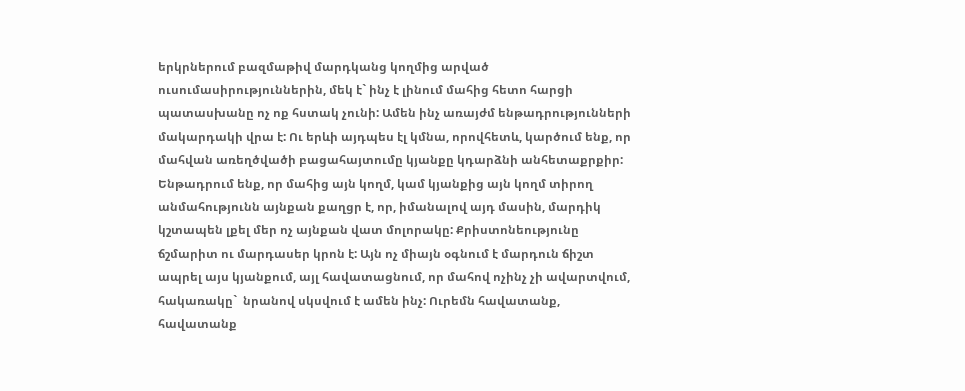երկրներում բազմաթիվ մարդկանց կողմից արված ուսումասիրություններին, մեկ է` ինչ է լինում մահից հետո հարցի պատասխանը ոչ ոք հստակ չունի: Ամեն ինչ առայժմ ենթադրությունների մակարդակի վրա է: Ու երևի այդպես էլ կմնա, որովհետև, կարծում ենք, որ մահվան առեղծվածի բացահայտումը կյանքը կդարձնի անհետաքրքիր: Ենթադրում ենք, որ մահից այն կողմ, կամ կյանքից այն կողմ տիրող անմահությունն այնքան քաղցր է, որ, իմանալով այդ մասին, մարդիկ կշտապեն լքել մեր ոչ այնքան վատ մոլորակը: Քրիստոնեությունը ճշմարիտ ու մարդասեր կրոն է: Այն ոչ միայն օգնում է մարդուն ճիշտ ապրել այս կյանքում, այլ հավատացնում, որ մահով ոչինչ չի ավարտվում, հակառակը`  նրանով սկսվում է ամեն ինչ: Ուրեմն հավատանք, հավատանք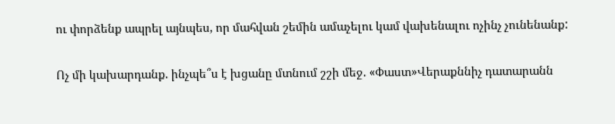ու փորձենք ապրել այնպես, որ մահվան շեմին ամաչելու կամ վախենալու ոչինչ չունենանք:

Ոչ մի կախարդանք. ինչպե՞ս է խցանը մտնում շշի մեջ. «Փաստ»Վերաքննիչ դատարանն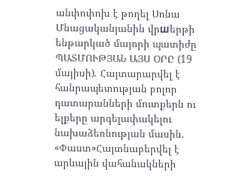անփոփոխ է թողել Սոնա Մնացականյանին վրшերթի ենթարկած մայորի պատիժը ՊԱՏՄՈՒԹՅԱՆ ԱՅՍ ՕՐԸ (19 մայիսի). Հայտարարվել է հանրապետության բոլոր դատարանների մուտքերն ու ելքերը արգելափակելու նախաձեռնության մասին. «Փաստ»Հայտնաբերվել է արևային վահանակների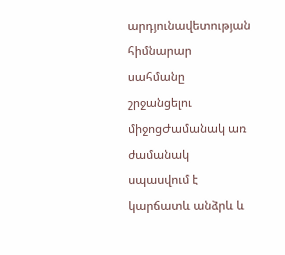արդյունավետության հիմնարար սահմանը շրջանցելու միջոցԺամանակ առ ժամանակ սպասվում է կարճատև անձրև և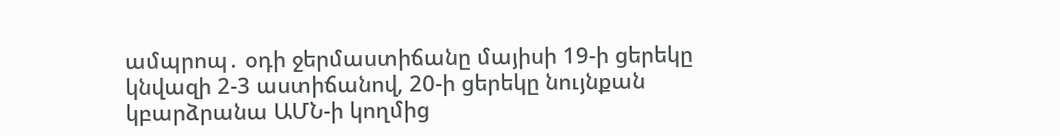ամպրոպ․ օդի ջերմաստիճանը մայիսի 19-ի ցերեկը կնվազի 2-3 աստիճանով, 20-ի ցերեկը նույնքան կբարձրանա ԱՄՆ-ի կողմից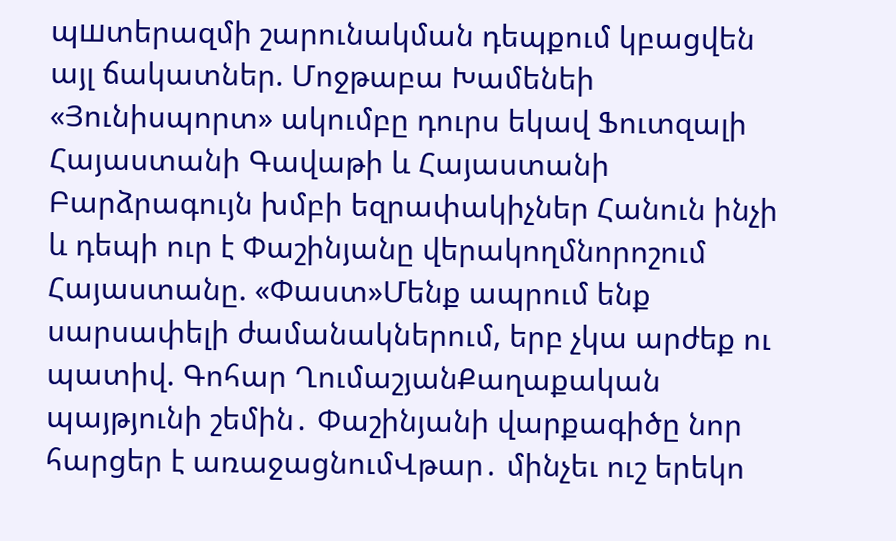պшտերազմի շարունակման դեպքում կբացվեն այլ ճակատներ. Մոջթաբա Խամենեի «Յունիսպորտ» ակումբը դուրս եկավ Ֆուտզալի Հայաստանի Գավաթի և Հայաստանի Բարձրագույն խմբի եզրափակիչներ Հանուն ինչի և դեպի ուր է Փաշինյանը վերակողմնորոշում Հայաստանը. «Փաստ»Մենք ապրում ենք սարսափելի ժամանակներում, երբ չկա արժեք ու պատիվ. Գոհար ՂումաշյանՔաղաքական պայթյունի շեմին․ Փաշինյանի վարքագիծը նոր հարցեր է առաջացնումՎթար․ մինչեւ ուշ երեկո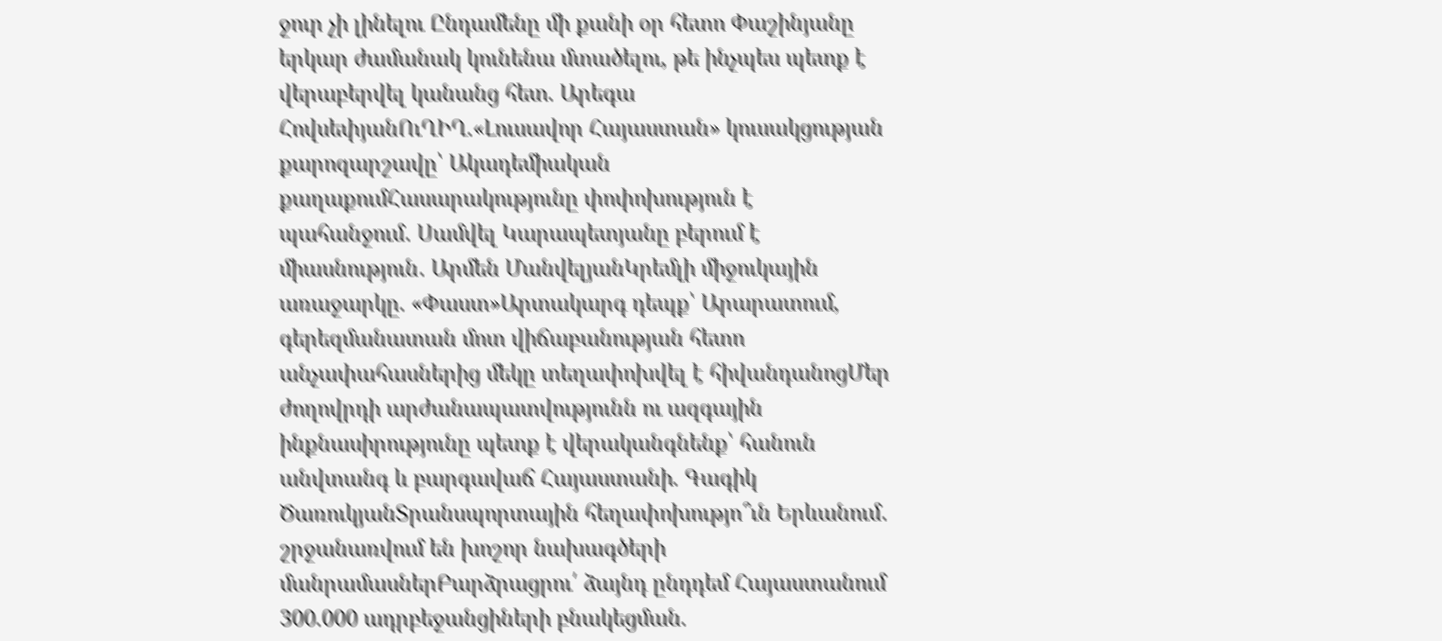ջուր չի լինելու Ընդամենը մի քանի օր հետո Փաշինյանը երկար ժամանակ կունենա մտածելու, թե ինչպես պետք է վերաբերվել կանանց հետ. Արեգա ՀովսեփյանՈւՂԻՂ.«Լուսավոր Հայաստան» կուսակցության քարոզարշավը՝ Ակադեմիական քաղաքումՀասարակությունը փոփոխություն է պահանջում․ Սամվել Կարապետյանը բերում է միասնություն․ Արմեն ՄանվելյանԿրեմլի միջուկային առաջարկը. «Փաստ»Արտակարգ դեպք՝ Արարատում, գերեզմանատան մոտ վիճաբանության հետո անչափահասներից մեկը տեղափոխվել է հիվանդանոցՄեր ժողովրդի արժանապատվությունն ու ազգային ինքնասիրությունը պետք է վերականգնենք՝ հանուն անվտանգ և բարգավաճ Հայաստանի. Գագիկ ԾառուկյանՏրանսպորտային հեղափոխությո՞ւն Երևանում․ շրջանառվում են խոշոր նախագծերի մանրամասներԲարձրացրու՛ ձայնդ ընդդեմ Հայաստանում 300.000 ադրբեջանցիների բնակեցման.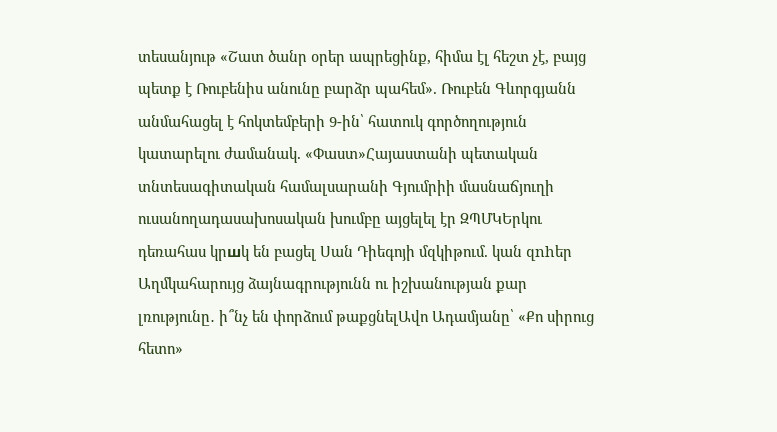տեսանյութ «Շատ ծանր օրեր ապրեցինք, հիմա էլ հեշտ չէ, բայց պետք է Ռուբենիս անունը բարձր պահեմ». Ռուբեն Գևորգյանն անմահացել է հոկտեմբերի 9-ին՝ հատուկ գործողություն կատարելու ժամանակ. «Փաստ»Հայաստանի պետական տնտեսագիտական համալսարանի Գյումրիի մասնաճյուղի ուսանողադասախոսական խումբը այցելել էր ԶՊՄԿԵրկու դեռահաս կրшկ են բացել Սան Դիեգոյի մզկիթում. կան զnhեր Աղմկահարույց ձայնագրությունն ու իշխանության քար լռությունը․ ի՞նչ են փորձում թաքցնելԱվո Ադամյանը՝ «Քո սիրուց հետո»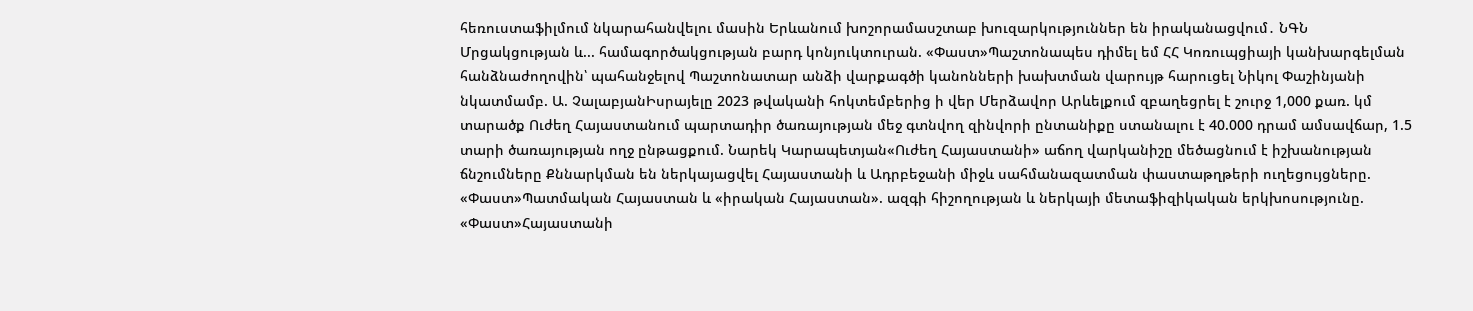հեռուստաֆիլմում նկարահանվելու մասին Երևանում խոշորամասշտաբ խուզարկություններ են իրականացվում․ ՆԳՆ Մրցակցության և... համագործակցության բարդ կոնյուկտուրան. «Փաստ»Պաշտոնապես դիմել եմ ՀՀ Կոռուպցիայի կանխարգելման հանձնաժողովին՝ պահանջելով Պաշտոնատար անձի վարքագծի կանոնների խախտման վարույթ հարուցել Նիկոլ Փաշինյանի նկատմամբ. Ա. ՉալաբյանԻսրայելը 2023 թվականի հոկտեմբերից ի վեր Մերձավոր Արևելքում զբաղեցրել է շուրջ 1,000 քառ. կմ տարածք Ուժեղ Հայաստանում պարտադիր ծառայության մեջ գտնվող զինվորի ընտանիքը ստանալու է 40.000 դրամ ամսավճար, 1.5 տարի ծառայության ողջ ընթացքում. Նարեկ Կարապետյան«Ուժեղ Հայաստանի» աճող վարկանիշը մեծացնում է իշխանության ճնշումները Քննարկման են ներկայացվել Հայաստանի և Ադրբեջանի միջև սահմանազատման փաստաթղթերի ուղեցույցները. «Փաստ»Պատմական Հայաստան և «իրական Հայաստան». ազգի հիշողության և ներկայի մետաֆիզիկական երկխոսությունը. «Փաստ»Հայաստանի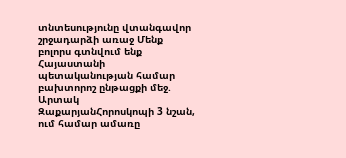տնտեսությունը վտանգավոր շրջադարձի առաջ Մենք բոլորս գտնվում ենք Հայաստանի պետականության համար բախտորոշ ընթացքի մեջ. Արտակ ԶաքարյանՀորոսկոպի 3 նշան, ում համար ամառը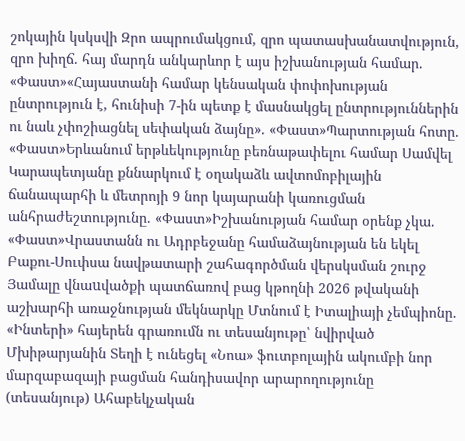շոկային կսկսվի Զրո ապրումակցում, զրո պատասխանատվություն, զրո խիղճ. հայ մարդն անկարևոր է այս իշխանության համար. «Փաստ»«Հայաստանի համար կենսական փոփոխության ընտրություն է, հունիսի 7-ին պետք է մասնակցել ընտրություններին ու նաև չփոշիացնել սեփական ձայնը». «Փաստ»Պարտության հոտը. «Փաստ»Երևանում երթևեկությունը բեռնաթափելու համար Սամվել Կարապետյանը քննարկում է օղակաձև ավտոմոբիլային ճանապարհի և մետրոյի 9 նոր կայարանի կառուցման անհրաժեշտությունը. «Փաստ»Իշխանության համար օրենք չկա. «Փաստ»Վրաստանն ու Ադրբեջանը համաձայնության են եկել Բաքու-Սուփսա նավթատարի շահագործման վերսկսման շուրջ Յամալը վնաuվածքի պատճառով բաց կթողնի 2026 թվականի աշխարհի առաջնության մեկնարկը Մտնում է Իտալիայի չեմպիոնը. «Ինտերի» հայերեն գրառումն ու տեսանյութը՝ նվիրված Մխիթարյանին Տեղի է ունեցել «Նոա» ֆուտբոլային ակումբի նոր մարզաբազայի բացման հանդիսավոր արարողությունը (տեսանյութ) Ահաբեկչական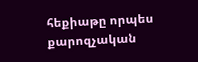հեքիաթը որպես քարոզչական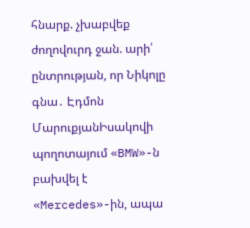հնարք. չխաբվեք ժողովուրդ ջան. արի՛ ընտրության, որ Նիկոլը գնա․ Էդմոն ՄարուքյանԻսակովի պողոտայում «BMW»-ն բախվել է «Mercedes»-ին, ապա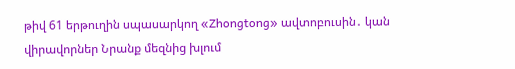թիվ 61 երթուղին սպասարկող «Zhongtong» ավտոբուսին․ կան վիրավորներ Նրանք մեզնից խլում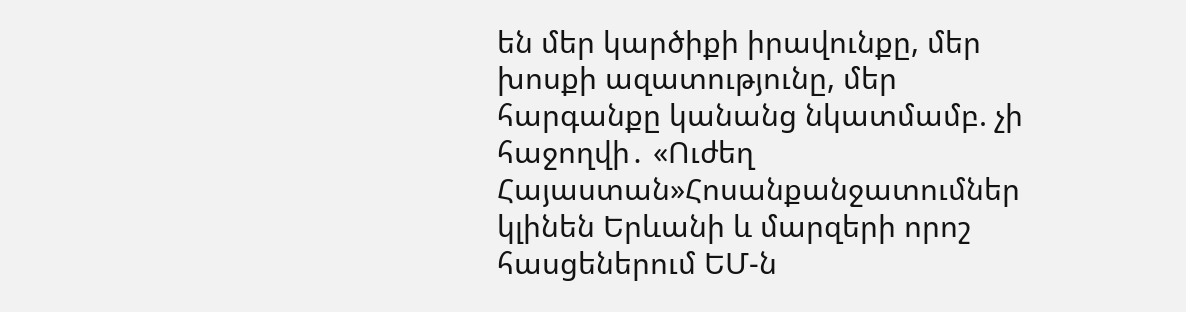են մեր կարծիքի իրավունքը, մեր խոսքի ազատությունը, մեր հարգանքը կանանց նկատմամբ. չի հաջողվի․ «Ուժեղ Հայաստան»Հոսանքանջատումներ կլինեն Երևանի և մարզերի որոշ հասցեներում ԵՄ-ն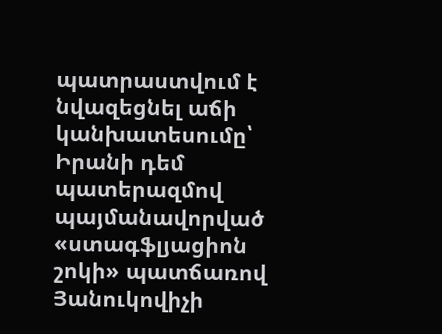պատրաստվում է նվազեցնել աճի կանխատեսումը՝ Իրանի դեմ պատերազմով պայմանավորված «ստագֆլյացիոն շոկի» պատճառով Յանուկովիչի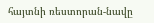հայտնի ռեստորան-նավը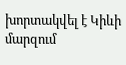խորտակվել է Կիևի մարզում